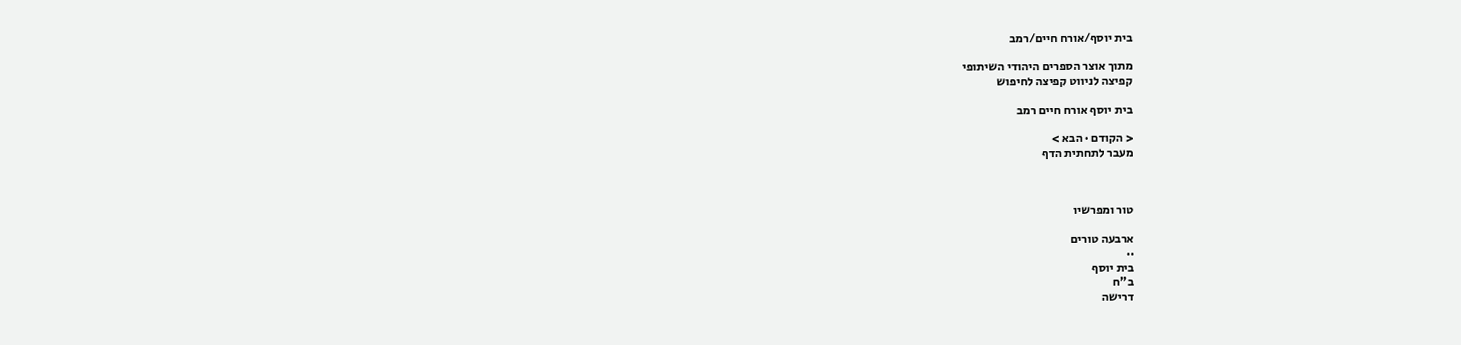בית יוסף/אורח חיים/רמב

מתוך אוצר הספרים היהודי השיתופי
קפיצה לניווט קפיצה לחיפוש

בית יוסף אורח חיים רמב

< הקודם · הבא >
מעבר לתחתית הדף



טור ומפרשיו

ארבעה טורים
··
בית יוסף
ב"ח
דרישה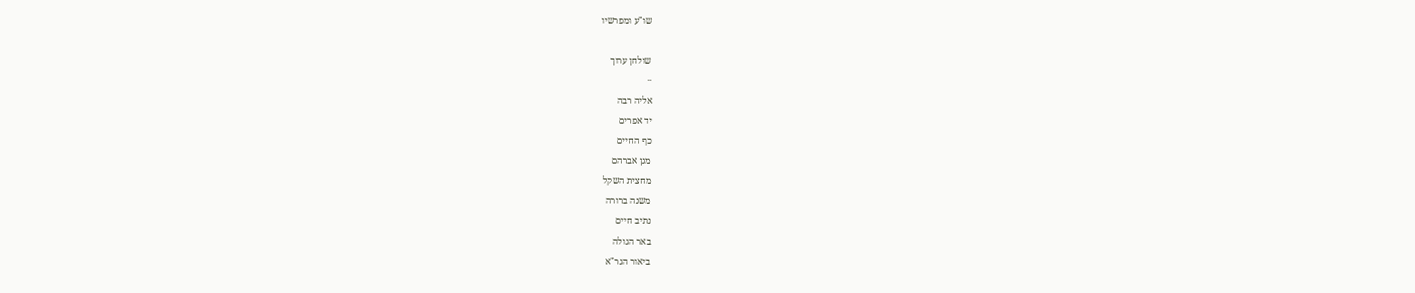שו"ע ומפרשיו

שולחן ערוך
··
אליה רבה
יד אפרים
כף החיים
מגן אברהם
מחצית השקל
משנה ברורה
נתיב חיים
באר הגולה
ביאור הגר"א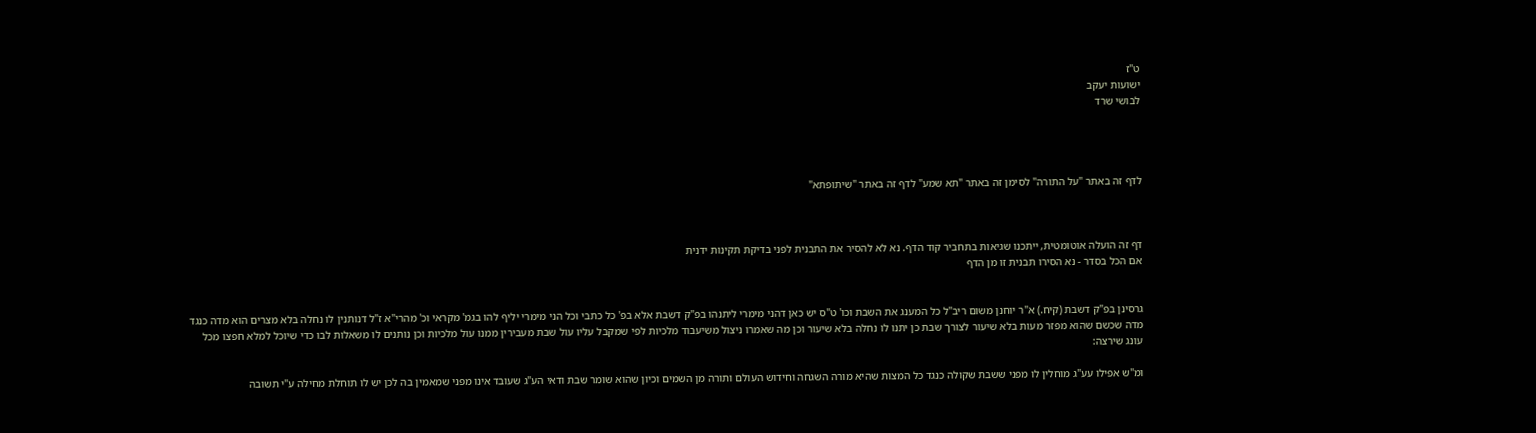ט"ז
ישועות יעקב
לבושי שרד




לדף זה באתר "על התורה" לסימן זה באתר "תא שמע" לדף זה באתר "שיתופתא"



דף זה הועלה אוטומטית, ייתכנו שגיאות בתחביר קוד הדף. נא לא להסיר את התבנית לפני בדיקת תקינות ידנית
אם הכל בסדר - נא הסירו תבנית זו מן הדף


גרסינן בפ"ק דשבת (קיח.) א"ר יוחנן משום ריב"ל כל המענג את השבת וכו' ט"ס יש כאן דהני מימרי ליתנהו בפ"ק דשבת אלא בפ' כל כתבי וכל הני מימרי יליף להו בגמ' מקראי וכ' מהרי"א ז"ל דנותנין לו נחלה בלא מצרים הוא מדה כנגד מדה שכשם שהוא מפזר מעות בלא שיעור לצורך שבת כן יתנו לו נחלה בלא שיעור וכן מה שאמרו ניצול משיעבוד מלכיות לפי שמקבל עליו עול שבת מעבירין ממנו עול מלכיות וכן נותנים לו משאלות לבו כדי שיוכל למלא חפצו מכל עונג שירצה:

ומ"ש אפילו עע"ג מוחלין לו מפני ששבת שקולה כנגד כל המצות שהיא מורה השגחה וחידוש העולם ותורה מן השמים וכיון שהוא שומר שבת ודאי הע"ג שעובד אינו מפני שמאמין בה לכן יש לו תוחלת מחילה ע"י תשובה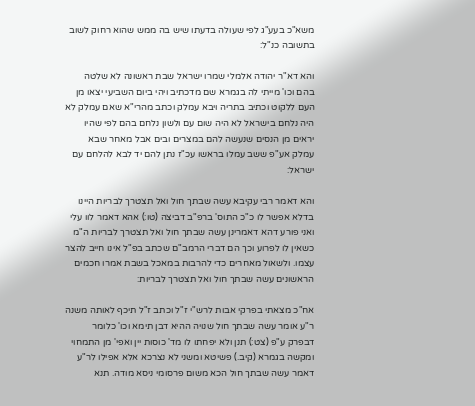משא"כ בעע"ג לפי שעולה בדעתו שיש בה ממש שהוא רחוק לשוב בתשובה כנ"ל:

והא דא"ר יהודה אלמלי שמרו ישראל שבת ראשונה לא שלטה בהם וכו' מייתי לה בגמרא שם מדכתיב ויהי ביום השביעי יצאו מן העם ללקוט וכתיב בתריה ויבא עמלק וכתב מהרי"א שאם עמלק לא היה נלחם בישראל לא היה שום עם ולשון נלחם בהם לפי שהיו יראים מן הנסים שנעשה להם במצרים ובים אבל מאחר שבא עמלק אע"פ ששב עמלו בראשו עכ"ז נתן להם יד לבא להלחם עם ישראל:

והא דאמר רבי עקיבא עשה שבתך חול ואל תצטרך לבריות היינו בדלא אפשר לו כ"כ התוס' ברפ"ב דביצה (טו:) אהא דאמר לוו עלי ואני פורע דהא דאמרינן עשה שבתך חול ואל תצטרך לבריות ה"מ כשאין לו לפרוע וכך הם דברי הרמב"ם שכתב בפ"ל אינו חייב להצר עצמו. ולשאול מאחרים כדי להרבות במאכל בשבת אמרו חכמים הראשונים עשה שבתך חול ואל תצטרך לבריות:

אח"כ מצאתי בפרקי אבות לרש"י ז"ל וכתב ז"ל תיכף לאותה משנה ר"ע אומר עשה שבתך חול שנויה ההיא דבן תימא וכו' כלומר דבפרק ע"פ (צט:) תנן ולא יפחתו לו מד' כוסות יין ואפי' מן התמחוי ומקשה בגמרא (קיב.) פשיטא ומשני לא נצרכא אלא אפילו לר"ע דאמר עשה שבתך חול הכא משום פרסומי ניסא מודה. תנא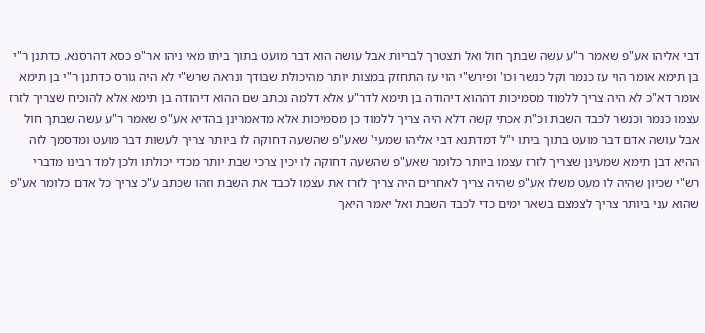דבי אליהו אע"פ שאמר ר"ע עשה שבתך חול ואל תצטרך לבריות אבל עושה הוא דבר מועט בתוך ביתו מאי ניהו אר"פ כסא דהרסנא. כדתנן ר"י בן תימא אומר הוי עז כנמר וקל כנשר וכו' ופירש"י הוי עז התחזק במצות יותר מהיכולת שבודך ונראה שרש"י לא היה גורס כדתנן ר"י בן תימא אומר דא"כ לא היה צריך ללמוד מסמיכות דההוא דיהודה בן תימא לדר"ע אלא דלמה נכתב שם ההוא דיהודה בן תימא אלא להוכיח שצריך לזרז עצמו כנמר וכנשר לכבד השבת וכ"ת אכתי קשה דלא היה צריך ללמוד כן מסמיכות אלא מדאמרינן בהדיא אע"פ שאמר ר"ע עשה שבתך חול אבל עושה אדם דבר מועט בתוך ביתו י"ל דמדתנא דבי אליהו שמעי' שאע"פ שהשעה דחוקה לו ביותר צריך לעשות דבר מועט ומדסמך לזה ההיא דבן תימא שמעינן שצריך לזרז עצמו ביותר כלומר שאע"פ שהשעה דחוקה לו יכין צרכי שבת יותר מכדי יכולתו ולכן למד רבינו מדברי רש"י שכיון שהיה לו מעט משלו אע"פ שהיה צריך לאחרים היה צריך לזרז את עצמו לכבד את השבת וזהו שכתב ע"כ צריך כל אדם כלומר אע"פ שהוא עני ביותר צריך לצמצם בשאר ימים כדי לכבד השבת ואל יאמר היאך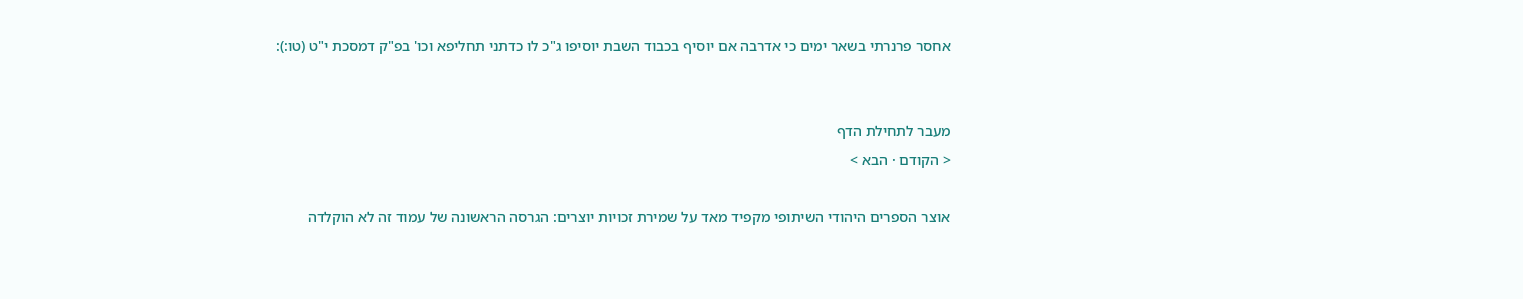אחסר פרנרתי בשאר ימים כי אדרבה אם יוסיף בכבוד השבת יוסיפו ג"כ לו כדתני תחליפא וכו' בפ"ק דמסכת י"ט (טו:):


מעבר לתחילת הדף
< הקודם · הבא >

אוצר הספרים היהודי השיתופי מקפיד מאד על שמירת זכויות יוצרים: הגרסה הראשונה של עמוד זה לא הוקלדה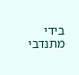בידי מתנדבי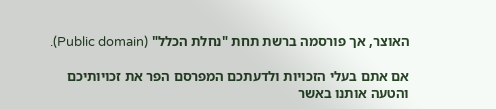האוצר, אך פורסמה ברשת תחת "נחלת הכלל" (Public domain).

אם אתם בעלי הזכויות ולדעתכם המפרסם הפר את זכויותיכם והטעה אותנו באשר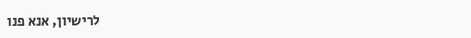לרישיון, אנא פנו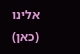אלינו (כאן)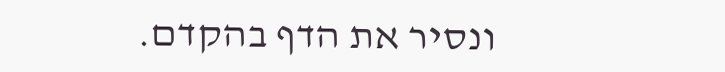ונסיר את הדף בהקדם.